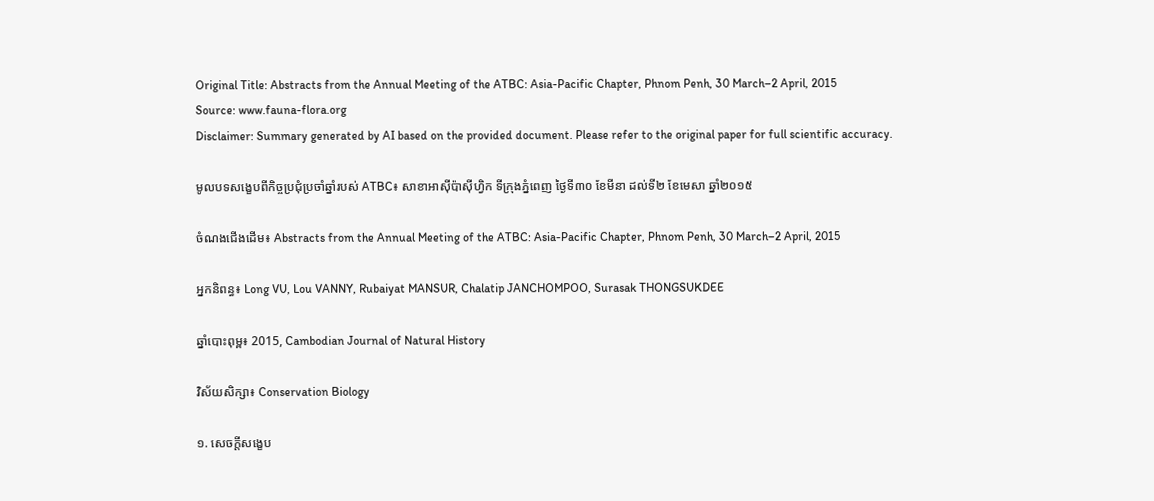Original Title: Abstracts from the Annual Meeting of the ATBC: Asia-Pacific Chapter, Phnom Penh, 30 March–2 April, 2015
Source: www.fauna-flora.org
Disclaimer: Summary generated by AI based on the provided document. Please refer to the original paper for full scientific accuracy.

មូលបទសង្ខេបពីកិច្ចប្រជុំប្រចាំឆ្នាំរបស់ ATBC៖ សាខាអាស៊ីប៉ាស៊ីហ្វិក ទីក្រុងភ្នំពេញ ថ្ងៃទី៣០ ខែមីនា ដល់ទី២ ខែមេសា ឆ្នាំ២០១៥

ចំណងជើងដើម៖ Abstracts from the Annual Meeting of the ATBC: Asia-Pacific Chapter, Phnom Penh, 30 March–2 April, 2015

អ្នកនិពន្ធ៖ Long VU, Lou VANNY, Rubaiyat MANSUR, Chalatip JANCHOMPOO, Surasak THONGSUKDEE

ឆ្នាំបោះពុម្ព៖ 2015, Cambodian Journal of Natural History

វិស័យសិក្សា៖ Conservation Biology

១. សេចក្តីសង្ខេប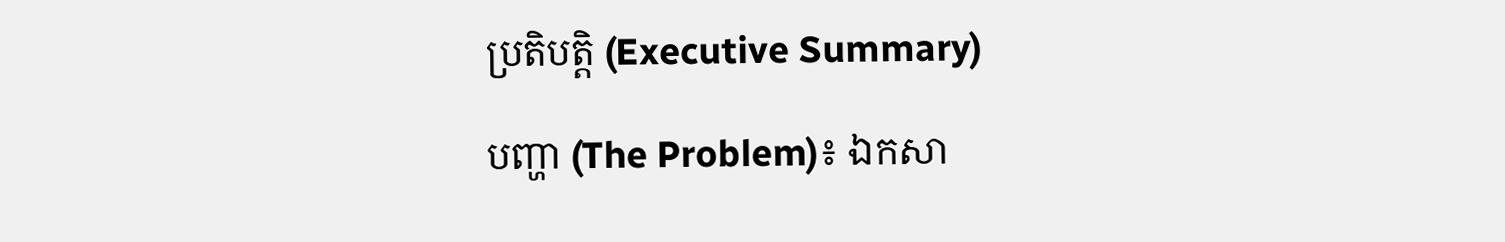ប្រតិបត្តិ (Executive Summary)

បញ្ហា (The Problem)៖ ឯកសា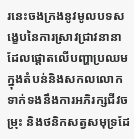រនេះចងក្រងនូវមូលបទសង្ខេបនៃការស្រាវជ្រាវនានា ដែលផ្តោតលើបញ្ហាប្រឈមក្នុងតំបន់និងសកលលោក ទាក់ទងនឹងការអភិរក្សជីវចម្រុះ និងថនិកសត្វសមុទ្រដែ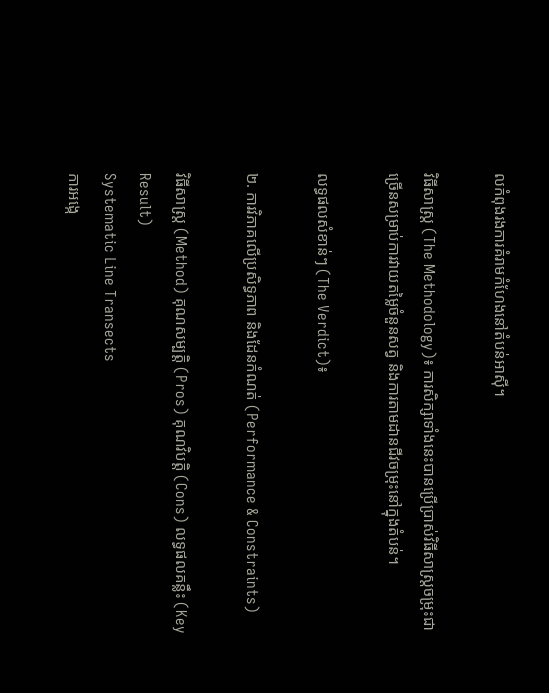លកំពុងរងការគំរាមកំហែងនៅតំបន់អាស៊ី។

វិធីសាស្ត្រ (The Methodology)៖ ការសិក្សាទាំងនេះបានប្រើប្រាស់វិធីសាស្ត្រចម្រុះជាច្រើនសម្រាប់ការវាយតម្លៃចំនួនសត្វ និងការតាមដានជីវចម្រុះនៅក្នុងតំបន់។

លទ្ធផលសំខាន់ៗ (The Verdict)៖

២. ការវិភាគលើប្រសិទ្ធភាព និងដែនកំណត់ (Performance & Constraints)

វិធីសាស្ត្រ (Method) គុណសម្បត្តិ (Pros) គុណវិបត្តិ (Cons) លទ្ធផលគន្លឹះ (Key Result)
Systematic Line Transects
ការអង្កេ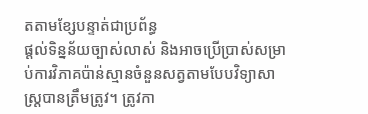តតាមខ្សែបន្ទាត់ជាប្រព័ន្ធ
ផ្តល់ទិន្នន័យច្បាស់លាស់ និងអាចប្រើប្រាស់សម្រាប់ការវិភាគប៉ាន់ស្មានចំនួនសត្វតាមបែបវិទ្យាសាស្ត្របានត្រឹមត្រូវ។ ត្រូវកា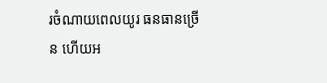រចំណាយពេលយូរ ធនធានច្រើន ហើយអ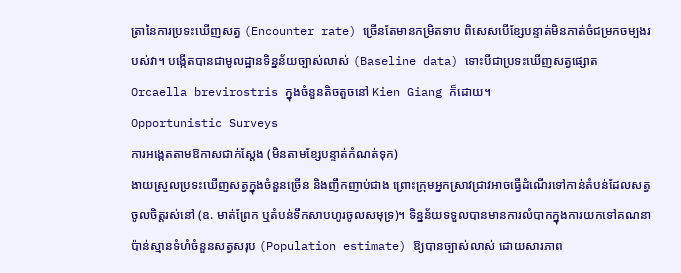ត្រានៃការប្រទះឃើញសត្វ (Encounter rate) ច្រើនតែមានកម្រិតទាប ពិសេសបើខ្សែបន្ទាត់មិនកាត់ចំជម្រកចម្បងរបស់វា។ បង្កើតបានជាមូលដ្ឋានទិន្នន័យច្បាស់លាស់ (Baseline data) ទោះបីជាប្រទះឃើញសត្វផ្សោត Orcaella brevirostris ក្នុងចំនួនតិចតួចនៅ Kien Giang ក៏ដោយ។
Opportunistic Surveys
ការអង្កេតតាមឱកាសជាក់ស្តែង (មិនតាមខ្សែបន្ទាត់កំណត់ទុក)
ងាយស្រួលប្រទះឃើញសត្វក្នុងចំនួនច្រើន និងញឹកញាប់ជាង ព្រោះក្រុមអ្នកស្រាវជ្រាវអាចធ្វើដំណើរទៅកាន់តំបន់ដែលសត្វចូលចិត្តរស់នៅ (ឧ. មាត់ព្រែក ឬតំបន់ទឹកសាបហូរចូលសមុទ្រ)។ ទិន្នន័យទទួលបានមានការលំបាកក្នុងការយកទៅគណនាប៉ាន់ស្មានទំហំចំនួនសត្វសរុប (Population estimate) ឱ្យបានច្បាស់លាស់ ដោយសារភាព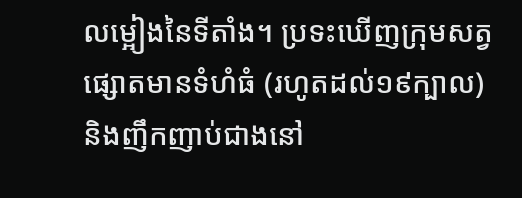លម្អៀងនៃទីតាំង។ ប្រទះឃើញក្រុមសត្វផ្សោតមានទំហំធំ (រហូតដល់១៩ក្បាល) និងញឹកញាប់ជាងនៅ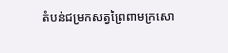តំបន់ជម្រកសត្វព្រៃពាមក្រសោ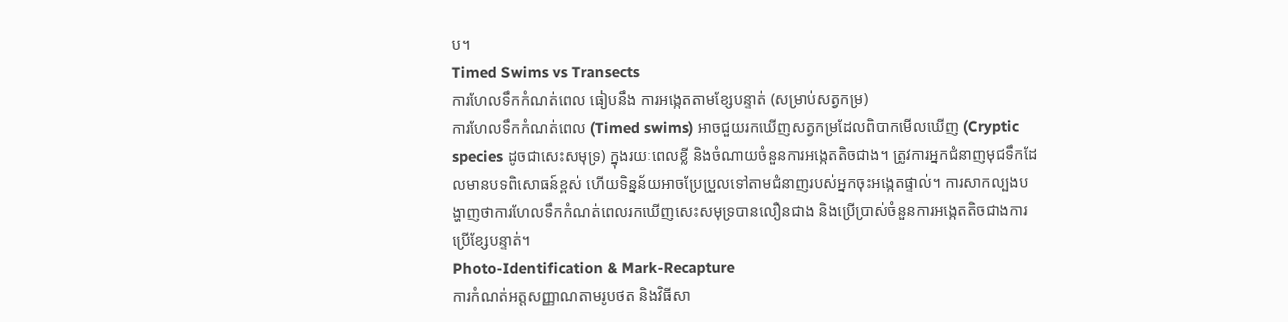ប។
Timed Swims vs Transects
ការហែលទឹកកំណត់ពេល ធៀបនឹង ការអង្កេតតាមខ្សែបន្ទាត់ (សម្រាប់សត្វកម្រ)
ការហែលទឹកកំណត់ពេល (Timed swims) អាចជួយរកឃើញសត្វកម្រដែលពិបាកមើលឃើញ (Cryptic species ដូចជាសេះសមុទ្រ) ក្នុងរយៈពេលខ្លី និងចំណាយចំនួនការអង្កេតតិចជាង។ ត្រូវការអ្នកជំនាញមុជទឹកដែលមានបទពិសោធន៍ខ្ពស់ ហើយទិន្នន័យអាចប្រែប្រួលទៅតាមជំនាញរបស់អ្នកចុះអង្កេតផ្ទាល់។ ការសាកល្បងបង្ហាញថាការហែលទឹកកំណត់ពេលរកឃើញសេះសមុទ្របានលឿនជាង និងប្រើប្រាស់ចំនួនការអង្កេតតិចជាងការប្រើខ្សែបន្ទាត់។
Photo-Identification & Mark-Recapture
ការកំណត់អត្តសញ្ញាណតាមរូបថត និងវិធីសា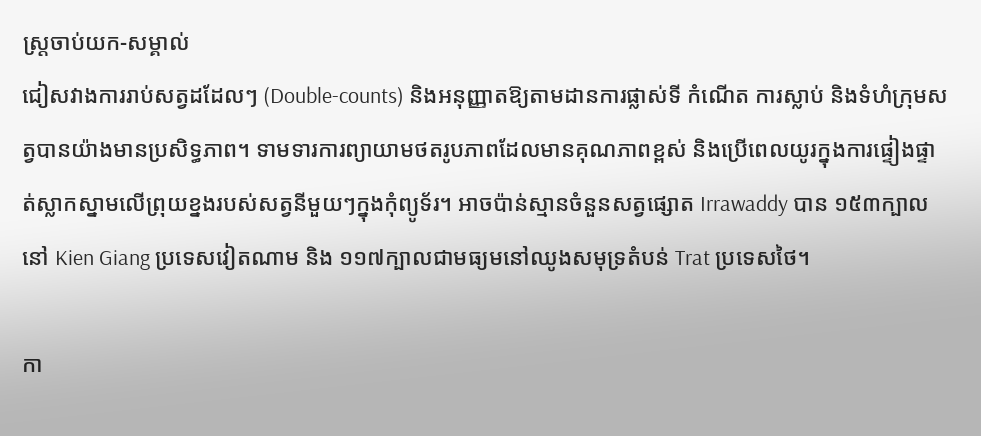ស្ត្រចាប់យក-សម្គាល់
ជៀសវាងការរាប់សត្វដដែលៗ (Double-counts) និងអនុញ្ញាតឱ្យតាមដានការផ្លាស់ទី កំណើត ការស្លាប់ និងទំហំក្រុមសត្វបានយ៉ាងមានប្រសិទ្ធភាព។ ទាមទារការព្យាយាមថតរូបភាពដែលមានគុណភាពខ្ពស់ និងប្រើពេលយូរក្នុងការផ្ទៀងផ្ទាត់ស្លាកស្នាមលើព្រុយខ្នងរបស់សត្វនីមួយៗក្នុងកុំព្យូទ័រ។ អាចប៉ាន់ស្មានចំនួនសត្វផ្សោត Irrawaddy បាន ១៥៣ក្បាលនៅ Kien Giang ប្រទេសវៀតណាម និង ១១៧ក្បាលជាមធ្យមនៅឈូងសមុទ្រតំបន់ Trat ប្រទេសថៃ។

កា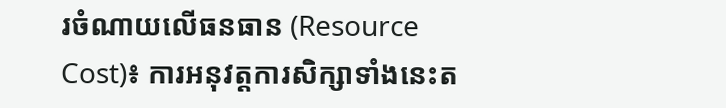រចំណាយលើធនធាន (Resource Cost)៖ ការអនុវត្តការសិក្សាទាំងនេះត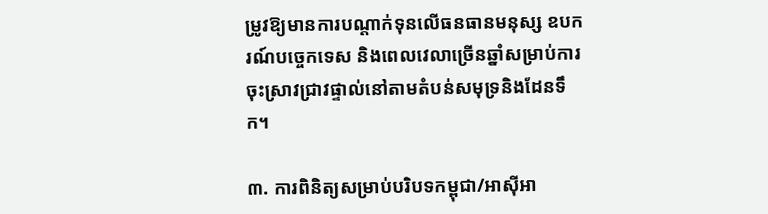ម្រូវឱ្យមានការបណ្តាក់ទុនលើធនធានមនុស្ស ឧបករណ៍បច្ចេកទេស និងពេលវេលាច្រើនឆ្នាំសម្រាប់ការចុះស្រាវជ្រាវផ្ទាល់នៅតាមតំបន់សមុទ្រនិងដែនទឹក។

៣. ការពិនិត្យសម្រាប់បរិបទកម្ពុជា/អាស៊ីអា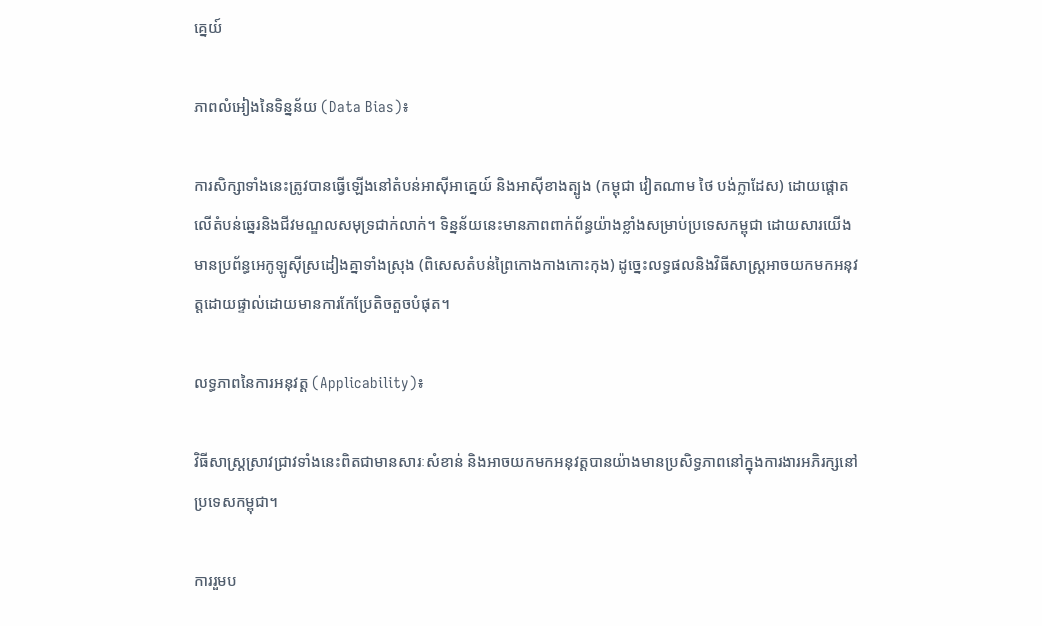គ្នេយ៍

ភាពលំអៀងនៃទិន្នន័យ (Data Bias)៖

ការសិក្សាទាំងនេះត្រូវបានធ្វើឡើងនៅតំបន់អាស៊ីអាគ្នេយ៍ និងអាស៊ីខាងត្បូង (កម្ពុជា វៀតណាម ថៃ បង់ក្លាដែស) ដោយផ្តោតលើតំបន់ឆ្នេរនិងជីវមណ្ឌលសមុទ្រជាក់លាក់។ ទិន្នន័យនេះមានភាពពាក់ព័ន្ធយ៉ាងខ្លាំងសម្រាប់ប្រទេសកម្ពុជា ដោយសារយើងមានប្រព័ន្ធអេកូឡូស៊ីស្រដៀងគ្នាទាំងស្រុង (ពិសេសតំបន់ព្រៃកោងកាងកោះកុង) ដូច្នេះលទ្ធផលនិងវិធីសាស្ត្រអាចយកមកអនុវត្តដោយផ្ទាល់ដោយមានការកែប្រែតិចតួចបំផុត។

លទ្ធភាពនៃការអនុវត្ត (Applicability)៖

វិធីសាស្ត្រស្រាវជ្រាវទាំងនេះពិតជាមានសារៈសំខាន់ និងអាចយកមកអនុវត្តបានយ៉ាងមានប្រសិទ្ធភាពនៅក្នុងការងារអភិរក្សនៅប្រទេសកម្ពុជា។

ការរួមប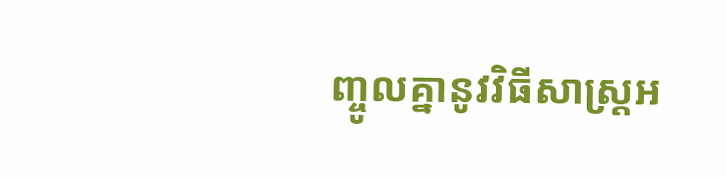ញ្ចូលគ្នានូវវិធីសាស្ត្រអ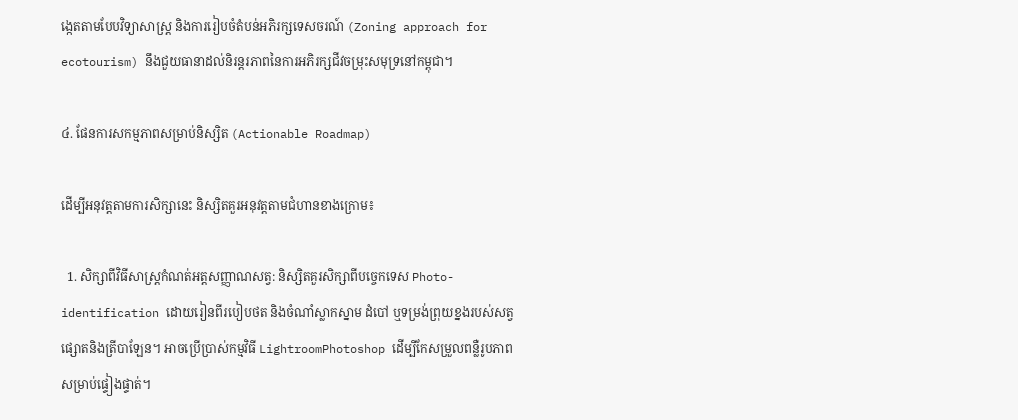ង្កេតតាមបែបវិទ្យាសាស្ត្រ និងការរៀបចំតំបន់អភិរក្សទេសចរណ៍ (Zoning approach for ecotourism) នឹងជួយធានាដល់និរន្តរភាពនៃការអភិរក្សជីវចម្រុះសមុទ្រនៅកម្ពុជា។

៤. ផែនការសកម្មភាពសម្រាប់និស្សិត (Actionable Roadmap)

ដើម្បីអនុវត្តតាមការសិក្សានេះ និស្សិតគួរអនុវត្តតាមជំហានខាងក្រោម៖

  1. សិក្សាពីវិធីសាស្ត្រកំណត់អត្តសញ្ញាណសត្វ: និស្សិតគួរសិក្សាពីបច្ចេកទេស Photo-identification ដោយរៀនពីរបៀបថត និងចំណាំស្លាកស្នាម ដំបៅ ឬទម្រង់ព្រុយខ្នងរបស់សត្វផ្សោតនិងត្រីបាឡែន។ អាចប្រើប្រាស់កម្មវិធី LightroomPhotoshop ដើម្បីកែសម្រួលពន្លឺរូបភាពសម្រាប់ផ្ទៀងផ្ទាត់។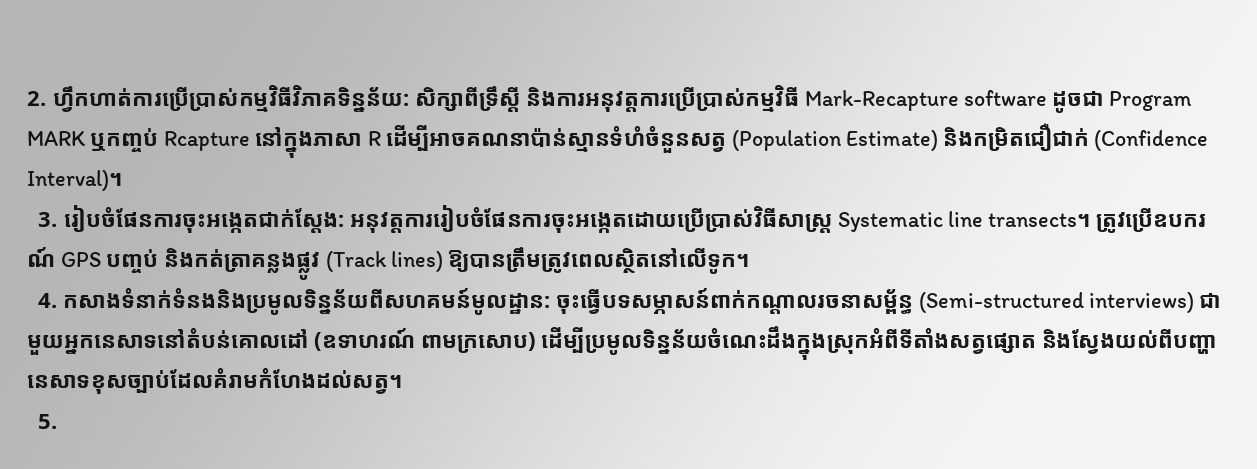2. ហ្វឹកហាត់ការប្រើប្រាស់កម្មវិធីវិភាគទិន្នន័យ: សិក្សាពីទ្រឹស្តី និងការអនុវត្តការប្រើប្រាស់កម្មវិធី Mark-Recapture software ដូចជា Program MARK ឬកញ្ចប់ Rcapture នៅក្នុងភាសា R ដើម្បីអាចគណនាប៉ាន់ស្មានទំហំចំនួនសត្វ (Population Estimate) និងកម្រិតជឿជាក់ (Confidence Interval)។
  3. រៀបចំផែនការចុះអង្កេតជាក់ស្តែង: អនុវត្តការរៀបចំផែនការចុះអង្កេតដោយប្រើប្រាស់វិធីសាស្ត្រ Systematic line transects។ ត្រូវប្រើឧបករណ៍ GPS បញ្ចប់ និងកត់ត្រាគន្លងផ្លូវ (Track lines) ឱ្យបានត្រឹមត្រូវពេលស្ថិតនៅលើទូក។
  4. កសាងទំនាក់ទំនងនិងប្រមូលទិន្នន័យពីសហគមន៍មូលដ្ឋាន: ចុះធ្វើបទសម្ភាសន៍ពាក់កណ្តាលរចនាសម្ព័ន្ធ (Semi-structured interviews) ជាមួយអ្នកនេសាទនៅតំបន់គោលដៅ (ឧទាហរណ៍ ពាមក្រសោប) ដើម្បីប្រមូលទិន្នន័យចំណេះដឹងក្នុងស្រុកអំពីទីតាំងសត្វផ្សោត និងស្វែងយល់ពីបញ្ហានេសាទខុសច្បាប់ដែលគំរាមកំហែងដល់សត្វ។
  5.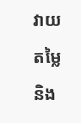វាយតម្លៃនិង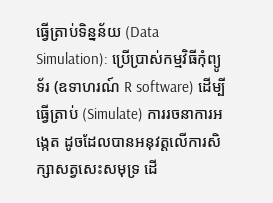ធ្វើត្រាប់ទិន្នន័យ (Data Simulation): ប្រើប្រាស់កម្មវិធីកុំព្យូទ័រ (ឧទាហរណ៍ R software) ដើម្បីធ្វើត្រាប់ (Simulate) ការរចនាការអង្កេត ដូចដែលបានអនុវត្តលើការសិក្សាសត្វសេះសមុទ្រ ដើ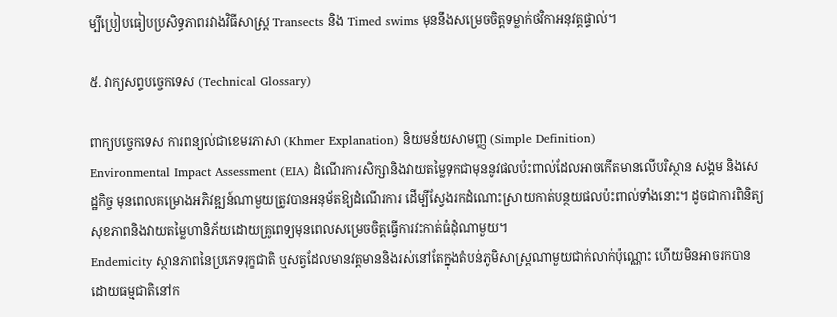ម្បីប្រៀបធៀបប្រសិទ្ធភាពរវាងវិធីសាស្ត្រ Transects និង Timed swims មុននឹងសម្រេចចិត្តទម្លាក់ថវិកាអនុវត្តផ្ទាល់។

៥. វាក្យសព្ទបច្ចេកទេស (Technical Glossary)

ពាក្យបច្ចេកទេស ការពន្យល់ជាខេមរភាសា (Khmer Explanation) និយមន័យសាមញ្ញ (Simple Definition)
Environmental Impact Assessment (EIA) ដំណើរការសិក្សានិងវាយតម្លៃទុកជាមុននូវផលប៉ះពាល់ដែលអាចកើតមានលើបរិស្ថាន សង្គម និងសេដ្ឋកិច្ច មុនពេលគម្រោងអភិវឌ្ឍន៍ណាមួយត្រូវបានអនុម័តឱ្យដំណើរការ ដើម្បីស្វែងរកដំណោះស្រាយកាត់បន្ថយផលប៉ះពាល់ទាំងនោះ។ ដូចជាការពិនិត្យសុខភាពនិងវាយតម្លៃហានិភ័យដោយគ្រូពេទ្យមុនពេលសម្រេចចិត្តធ្វើការវះកាត់ធំដុំណាមួយ។
Endemicity ស្ថានភាពនៃប្រភេទរុក្ខជាតិ ឬសត្វដែលមានវត្តមាននិងរស់នៅតែក្នុងតំបន់ភូមិសាស្ត្រណាមួយជាក់លាក់ប៉ុណ្ណោះ ហើយមិនអាចរកបានដោយធម្មជាតិនៅក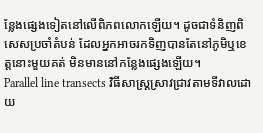ន្លែងផ្សេងទៀតនៅលើពិភពលោកឡើយ។ ដូចជាទំនិញពិសេសប្រចាំតំបន់ ដែលអ្នកអាចរកទិញបានតែនៅភូមិឬខេត្តនោះមួយគត់ មិនមាននៅកន្លែងផ្សេងឡើយ។
Parallel line transects វិធីសាស្ត្រស្រាវជ្រាវតាមទីវាលដោយ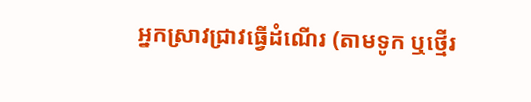អ្នកស្រាវជ្រាវធ្វើដំណើរ (តាមទូក ឬថ្មើរ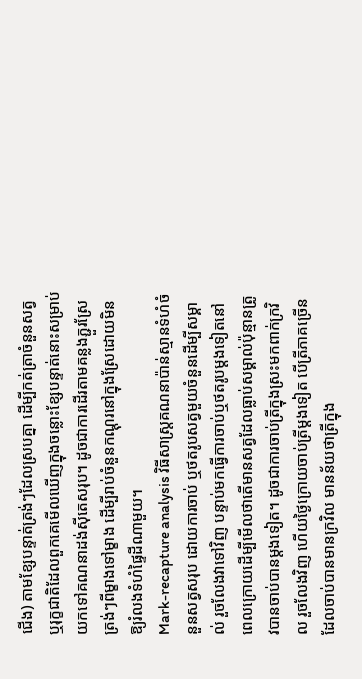ជើង) តាមខ្សែបន្ទាត់ត្រង់ៗដែលស្របគ្នា ដើម្បីកត់ត្រាចំនួនសត្វ ឬរុក្ខជាតិដែលពួកគេមើលឃើញក្នុងចន្លោះខ្សែបន្ទាត់នោះសម្រាប់យកទៅគណនាដង់ស៊ីតេសរុប។ ដូចជាការដើរតាមគន្លងភ្ជួរស្រែត្រង់ៗពីម្ខាងទៅម្ខាង ដើម្បីរាប់ចំនួនកណ្តុរនៅក្នុងស្រែដោយមិនឱ្យរំលងទំហំផ្ទៃដីណាមួយ។
Mark-recapture analysis វិធីសាស្ត្រគណនាប៉ាន់ស្មានទំហំចំនួនសត្វសរុប ដោយការចាប់ ឬថតរូបសត្វមួយចំនួនដើម្បីសម្គាល់ រួចលែងវាទៅវិញ បន្ទាប់មកធ្វើការចាប់ឬថតរូបម្តងទៀតនៅពេលក្រោយដើម្បីមើលថាតើមានសត្វដែលធ្លាប់សម្គាល់ប៉ុន្មានត្រូវបានចាប់បានម្តងទៀត។ ដូចជាការចាប់ត្រីក្នុងស្រះមកពាក់ក្រវិល រួចលែងវិញ ហើយថ្ងៃក្រោយចាប់ត្រីម្តងទៀត បើត្រីភាគច្រើនដែលចាប់បានមានក្រវិល មានន័យថាត្រីក្នុង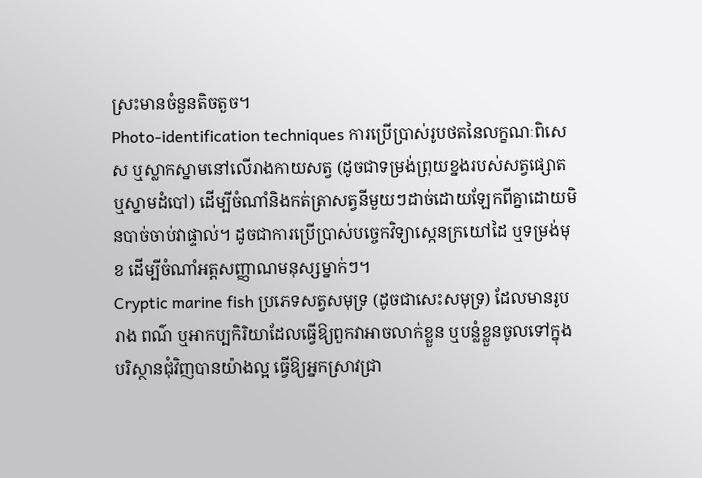ស្រះមានចំនួនតិចតួច។
Photo-identification techniques ការប្រើប្រាស់រូបថតនៃលក្ខណៈពិសេស ឬស្លាកស្នាមនៅលើរាងកាយសត្វ (ដូចជាទម្រង់ព្រុយខ្នងរបស់សត្វផ្សោត ឬស្នាមដំបៅ) ដើម្បីចំណាំនិងកត់ត្រាសត្វនីមួយៗដាច់ដោយឡែកពីគ្នាដោយមិនបាច់ចាប់វាផ្ទាល់។ ដូចជាការប្រើប្រាស់បច្ចេកវិទ្យាស្កេនក្រយៅដៃ ឬទម្រង់មុខ ដើម្បីចំណាំអត្តសញ្ញាណមនុស្សម្នាក់ៗ។
Cryptic marine fish ប្រភេទសត្វសមុទ្រ (ដូចជាសេះសមុទ្រ) ដែលមានរូបរាង ពណ៌ ឬអាកប្បកិរិយាដែលធ្វើឱ្យពួកវាអាចលាក់ខ្លួន ឬបន្លំខ្លួនចូលទៅក្នុងបរិស្ថានជុំវិញបានយ៉ាងល្អ ធ្វើឱ្យអ្នកស្រាវជ្រា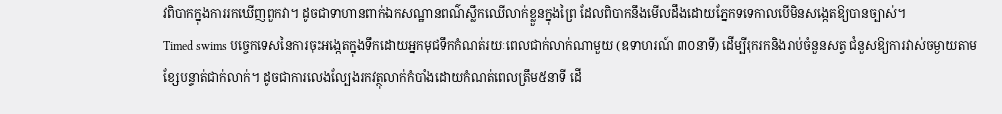វពិបាកក្នុងការរកឃើញពួកវា។ ដូចជាទាហានពាក់ឯកសណ្ឋានពណ៌ស្លឹកឈើលាក់ខ្លួនក្នុងព្រៃ ដែលពិបាកនឹងមើលដឹងដោយភ្នែកទទេកាលបើមិនសង្កេតឱ្យបានច្បាស់។
Timed swims បច្ចេកទេសនៃការចុះអង្កេតក្នុងទឹកដោយអ្នកមុជទឹកកំណត់រយៈពេលជាក់លាក់ណាមួយ (ឧទាហរណ៍ ៣០នាទី) ដើម្បីរុករកនិងរាប់ចំនួនសត្វ ជំនួសឱ្យការវាស់ចម្ងាយតាមខ្សែបន្ទាត់ជាក់លាក់។ ដូចជាការលេងល្បែងរកវត្ថុលាក់កំបាំងដោយកំណត់ពេលត្រឹម៥នាទី ដើ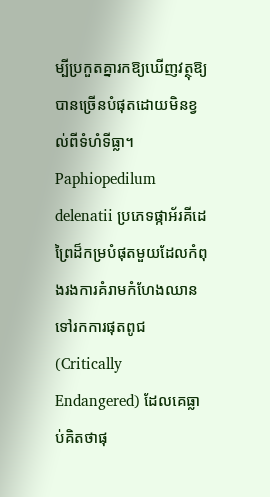ម្បីប្រកួតគ្នារកឱ្យឃើញវត្ថុឱ្យបានច្រើនបំផុតដោយមិនខ្វល់ពីទំហំទីធ្លា។
Paphiopedilum delenatii ប្រភេទផ្កាអ័រគីដេព្រៃដ៏កម្របំផុតមួយដែលកំពុងរងការគំរាមកំហែងឈានទៅរកការផុតពូជ (Critically Endangered) ដែលគេធ្លាប់គិតថាផុ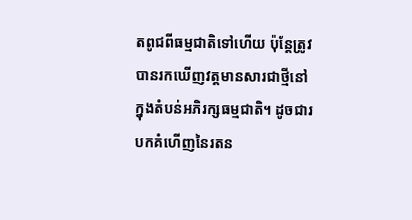តពូជពីធម្មជាតិទៅហើយ ប៉ុន្តែត្រូវបានរកឃើញវត្តមានសារជាថ្មីនៅក្នុងតំបន់អភិរក្សធម្មជាតិ។ ដូចជារបកគំហើញនៃរតន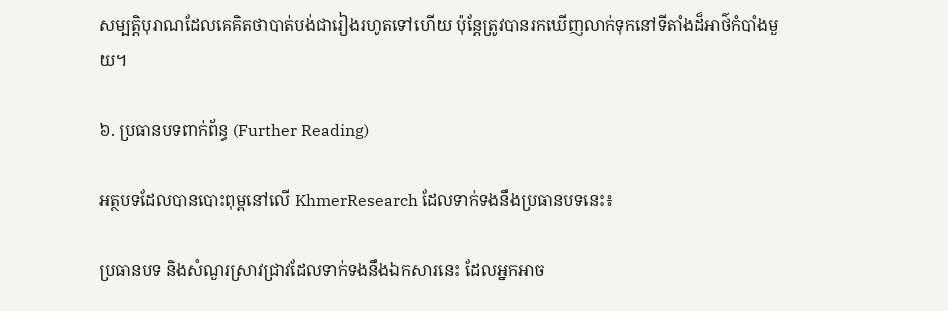សម្បត្តិបុរាណដែលគេគិតថាបាត់បង់ជារៀងរហូតទៅហើយ ប៉ុន្តែត្រូវបានរកឃើញលាក់ទុកនៅទីតាំងដ៏អាថ៌កំបាំងមួយ។

៦. ប្រធានបទពាក់ព័ន្ធ (Further Reading)

អត្ថបទដែលបានបោះពុម្ពនៅលើ KhmerResearch ដែលទាក់ទងនឹងប្រធានបទនេះ៖

ប្រធានបទ និងសំណួរស្រាវជ្រាវដែលទាក់ទងនឹងឯកសារនេះ ដែលអ្នកអាច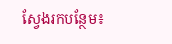ស្វែងរកបន្ថែម៖